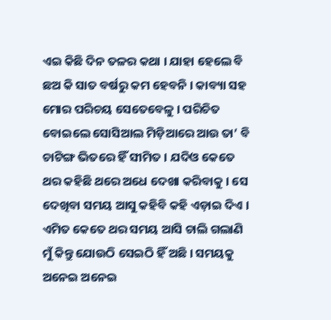ଏଇ କିଛି ଦିନ ତଳର କଥା । ଯାହା ହେଲେ ବି ଛଅ କି ସାତ ବର୍ଷରୁ କମ ହେବନି । କାବ୍ୟା ସହ ମୋର ପରିଚୟ ସେତେବେଳୁ । ପରିଚିତ ବୋଇଲେ ସୋସିଆଲ ମିଡ଼ିଆରେ ଆଉ ତା’ ବି ଚାଟିଙ୍ଗ ଭିତରେ ହିଁ ସୀମିତ । ଯଦିଓ କେତେ ଥର କହିଛି ଥରେ ଅଧେ ଦେଖା କରିବାକୁ । ସେ ଦେଖିବା ସମୟ ଆସୁ କହିବି କହି ଏଡ଼ାଇ ଦିଏ । ଏମିତ କେତେ ଥର ସମୟ ଆସି ଚାଲି ଗଲାଣି ମୁଁ କିନ୍ତୁ ଯୋଉଠି ସେଇଠି ହିଁ ଅଛି । ସମୟକୁ ଅନେଇ ଅନେଇ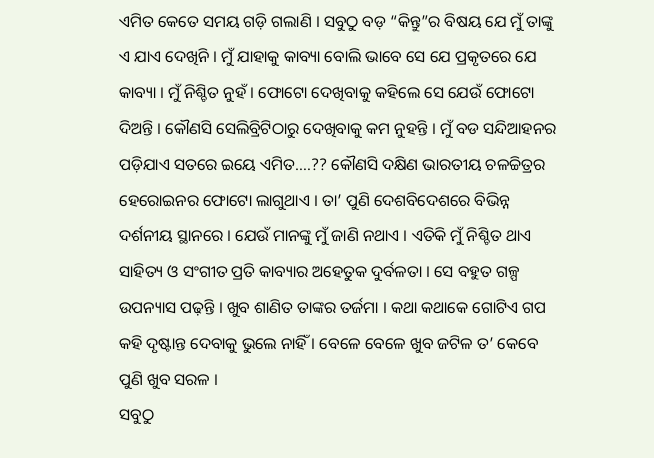ଏମିତ କେତେ ସମୟ ଗଡ଼ି ଗଲାଣି । ସବୁଠୁ ବଡ଼ “କିନ୍ତୁ”ର ବିଷୟ ଯେ ମୁଁ ତାଙ୍କୁ ଏ ଯାଏ ଦେଖିନି । ମୁଁ ଯାହାକୁ କାବ୍ୟା ବୋଲି ଭାବେ ସେ ଯେ ପ୍ରକୃତରେ ଯେ କାବ୍ୟା । ମୁଁ ନିଶ୍ଚିତ ନୁହଁ । ଫୋଟୋ ଦେଖିବାକୁ କହିଲେ ସେ ଯେଉଁ ଫୋଟୋ ଦିଅନ୍ତି । କୌଣସି ସେଲିବ୍ରିଟିଠାରୁ ଦେଖିବାକୁ କମ ନୁହନ୍ତି । ମୁଁ ବଡ ସନ୍ଦିଆହନର ପଡ଼ିଯାଏ ସତରେ ଇୟେ ଏମିତ….?? କୌଣସି ଦକ୍ଷିଣ ଭାରତୀୟ ଚଳଚ୍ଚିତ୍ରର ହେରୋଇନର ଫୋଟୋ ଲାଗୁଥାଏ । ତା’ ପୁଣି ଦେଶବିଦେଶରେ ବିଭିନ୍ନ ଦର୍ଶନୀୟ ସ୍ଥାନରେ । ଯେଉଁ ମାନଙ୍କୁ ମୁଁ ଜାଣି ନଥାଏ । ଏତିକି ମୁଁ ନିଶ୍ଚିତ ଥାଏ ସାହିତ୍ୟ ଓ ସଂଗୀତ ପ୍ରତି କାବ୍ୟାର ଅହେତୁକ ଦୁର୍ବଳତା । ସେ ବହୁତ ଗଳ୍ପ ଉପନ୍ୟାସ ପଢ଼ନ୍ତି । ଖୁବ ଶାଣିତ ତାଙ୍କର ତର୍ଜମା । କଥା କଥାକେ ଗୋଟିଏ ଗପ କହି ଦୃଷ୍ଟାନ୍ତ ଦେବାକୁ ଭୁଲେ ନାହିଁ । ବେଳେ ବେଳେ ଖୁବ ଜଟିଳ ତ’ କେବେ ପୁଣି ଖୁବ ସରଳ ।
ସବୁଠୁ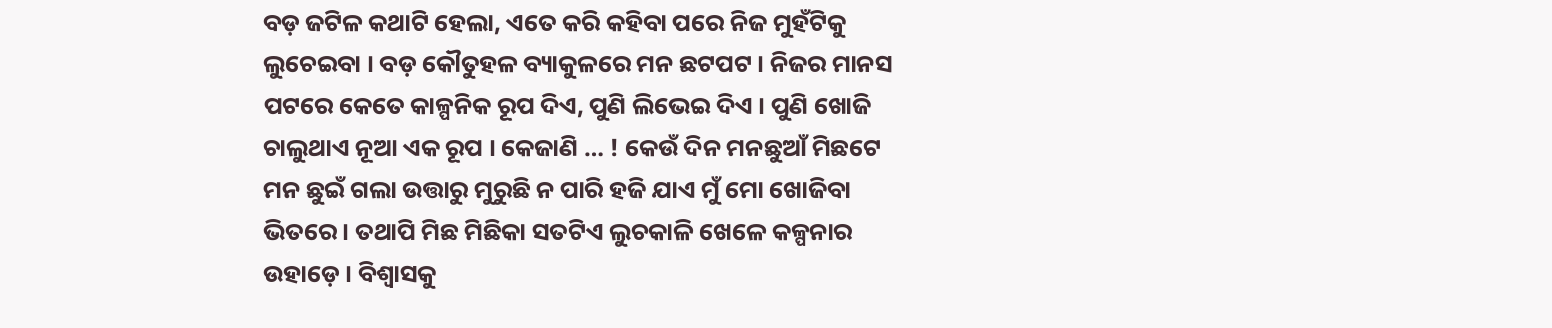ବଡ଼ ଜଟିଳ କଥାଟି ହେଲା, ଏତେ କରି କହିବା ପରେ ନିଜ ମୁହଁଟିକୁ ଲୁଚେଇବା । ବଡ଼ କୌତୁହଳ ବ୍ୟାକୁଳରେ ମନ ଛଟପଟ । ନିଜର ମାନସ ପଟରେ କେତେ କାଳ୍ପନିକ ରୂପ ଦିଏ, ପୁଣି ଲିଭେଇ ଦିଏ । ପୁଣି ଖୋଜି ଚାଲୁଥାଏ ନୂଆ ଏକ ରୂପ । କେଜାଣି … ! କେଉଁ ଦିନ ମନଛୁଆଁ ମିଛଟେ ମନ ଛୁଇଁ ଗଲା ଉତ୍ତାରୁ ମୁରୁଛି ନ ପାରି ହଜି ଯାଏ ମୁଁ ମୋ ଖୋଜିବା ଭିତରେ । ତଥାପି ମିଛ ମିଛିକା ସତଟିଏ ଲୁଚକାଳି ଖେଳେ କଳ୍ପନାର ଉହାଡ଼େ । ବିଶ୍ୱାସକୁ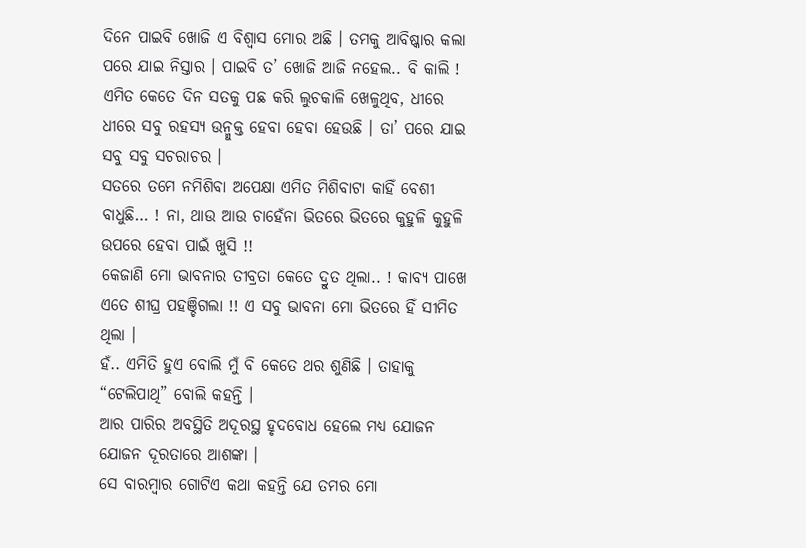ଦିନେ ପାଇବି ଖୋଜି ଏ ବିଶ୍ୱାସ ମୋର ଅଛି । ତମକୁ ଆବିଷ୍କାର କଲା ପରେ ଯାଇ ନିସ୍ତାର । ପାଇବି ତ’ ଖୋଜି ଆଜି ନହେଲ.. ବି କାଲି ! ଏମିତ କେତେ ଦିନ ସତକୁ ପଛ କରି ଲୁଚକାଳି ଖେଳୁଥିବ, ଧୀରେ ଧୀରେ ସବୁ ରହସ୍ୟ ଉନ୍ମୁକ୍ତ ହେବା ହେବା ହେଉଛି । ତା’ ପରେ ଯାଇ ସବୁ ସବୁ ସଚରାଚର ।
ସତରେ ତମେ ନମିଶିବା ଅପେକ୍ଷା ଏମିତ ମିଶିବାଟା କାହିଁ ବେଶୀ ବାଧୁଛି… ! ନା, ଥାଉ ଆଉ ଚାହେଁନା ଭିତରେ ଭିତରେ କୁହୁଳି କୁହୁଳି ଉପରେ ହେବା ପାଇଁ ଖୁସି !!
କେଜାଣି ମୋ ଭାବନାର ତୀବ୍ରତା କେତେ ଦ୍ରୁତ ଥିଲା.. ! କାବ୍ୟ ପାଖେ ଏତେ ଶୀଘ୍ର ପହଞ୍ଚିଗଲା !! ଏ ସବୁ ଭାବନା ମୋ ଭିତରେ ହିଁ ସୀମିତ ଥିଲା ।
ହଁ.. ଏମିତି ହୁଏ ବୋଲି ମୁଁ ବି କେତେ ଥର ଶୁଣିଛି । ତାହାକୁ “ଟେଲିପାଥି” ବୋଲି କହନ୍ତି ।
ଆର ପାରିର ଅବସ୍ଥିତି ଅଦୂରସ୍ଥ ହୃଦବୋଧ ହେଲେ ମଧ୍ୟ ଯୋଜନ ଯୋଜନ ଦୂରତାରେ ଆଶଙ୍କା ।
ସେ ବାରମ୍ବାର ଗୋଟିଏ କଥା କହନ୍ତି ଯେ ତମର ମୋ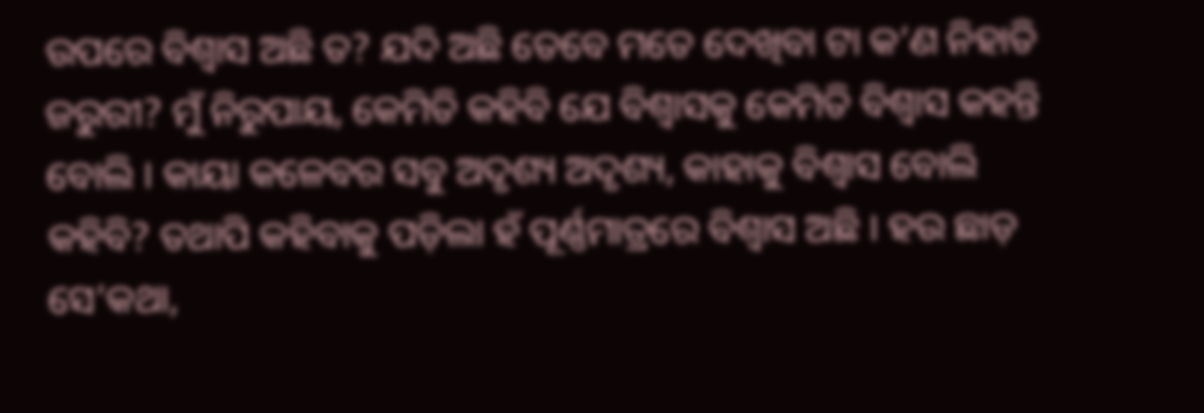ଉପରେ ବିଶ୍ୱାସ ଅଛି ତ? ଯଦି ଅଛି ତେବେ ମତେ ଦେଖିବା ଟା କ’ଣ ନିହାତି ଜରୁରୀ? ମୁଁ ନିରୁପାୟ, କେମିତି କହିବି ଯେ ବିଶ୍ୱାସକୁ କେମିତି ବିଶ୍ୱାସ କହନ୍ତି ବୋଲି । କାୟା କଳେବର ସବୁ ଅଦୃଶ୍ୟ ଅଦୃଶ୍ୟ, କାହାକୁ ବିଶ୍ୱାସ ବୋଲି କହିବି? ତଥାପି କହିବାକୁ ପଡ଼ିଲା ହଁ ପୂର୍ଣ୍ଣମାତ୍ରରେ ବିଶ୍ୱାସ ଅଛି । ହଉ ଛାଡ଼ ସେ’କଥା,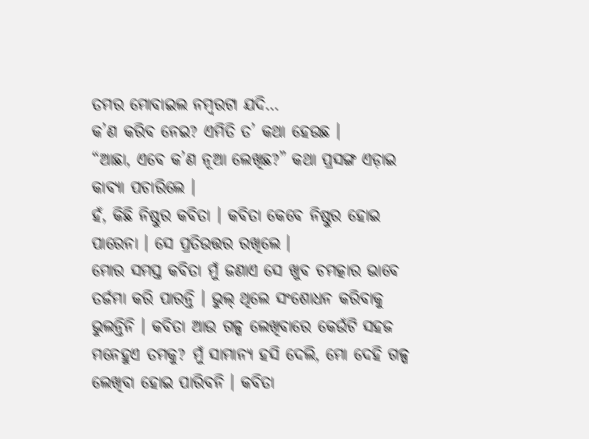ତମର ମୋବାଇଲ ନମ୍ବରଟା ଯଦି…
କ’ଣ କରିବ ନେଇ? ଏମିତି ତ’ କଥା ହେଉଛ ।
“ଆଛା, ଏବେ କ’ଣ ନୂଆ ଲେଖିଛ?” କଥା ପ୍ରସଙ୍ଗ ଏଡ଼ାଇ କାବ୍ୟା ପଚାରିଲେ ।
ହଁ, କିଛି ନିଷ୍ଠୁର କବିତା । କବିତା କେବେ ନିଷ୍ଠୁର ହୋଇ ପାରେନା । ସେ ପ୍ରତିଉତ୍ତର ରଖିଲେ ।
ମୋର ସମସ୍ତ କବିତା ମୁଁ ଜଣାଏ ସେ ଖୁବ ଚମତ୍କାର ଭାବେ ତର୍ଜମା କରି ପାରନ୍ତି । ଭୁଲ୍ ଥିଲେ ସଂଶୋଧନ କରିବାକୁ ଭୁଲନ୍ତିନି । କବିତା ଆଉ ଗଳ୍ପ ଲେଖିବାରେ କେଉଁଟି ସହଜ ମନେହୁଏ ତମକୁ? ମୁଁ ସାମାନ୍ୟ ହସି ଦେଲି, ମୋ ଦେହି ଗଳ୍ପ ଲେଖିବା ହୋଇ ପାରିବନି । କବିତା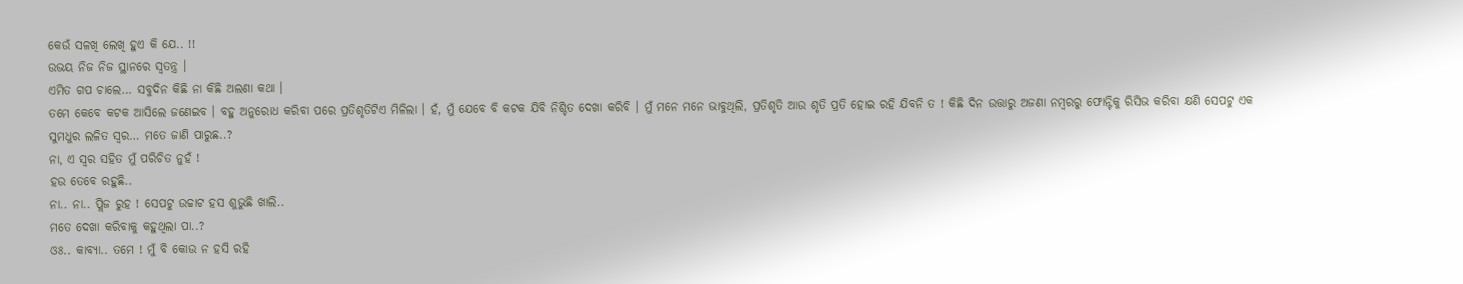କେଉଁ ସଳଖି ଲେଖି ହୁଏ କି ଯେ.. !!
ଉଭୟ ନିଜ ନିଜ ସ୍ଥାନରେ ସ୍ୱତନ୍ତ୍ର ।
ଏମିତ ଗପ ଚାଲେ… ସବୁଦିନ କିଛି ନା କିଛି ଅଲଣା କଥା ।
ତମେ କେବେ କଟକ ଆସିଲେ ଜଣେଇବ । ବହୁ ଅନୁରୋଧ କରିବା ପରେ ପ୍ରତିଶୃତିଟିଏ ମିଳିଲା । ହଁ, ମୁଁ ଯେବେ ବି କଟକ ଯିବି ନିଶ୍ଚିତ ଦେଖା କରିବି । ମୁଁ ମନେ ମନେ ଭାବୁଥିଲି, ପ୍ରତିଶୃତି ଆଉ ଶୃତି ପ୍ରତି ହୋଇ ରହି ଯିବନି ତ ! କିଛି ଦିନ ଉତ୍ତାରୁ ଅଜଣା ନମ୍ବରରୁ ଫୋନ୍ଟିକୁ ରିସିଭ କରିବା କ୍ଷଣି ସେପଟୁ ଏକ ସୁମଧୁର ଲଳିତ ସ୍ୱର… ମତେ ଜାଣି ପାରୁଛ..?
ନା, ଏ ସ୍ୱର ସହିତ ମୁଁ ପରିଚିତ ନୁହଁ !
ହଉ ତେବେ ରହୁଛି..
ନା.. ନା.. ପ୍ଲିଜ ରୁହ ! ସେପଟୁ ଉଚ୍ଚାଟ ହସ ଶୁଭୁଛି ଖାଲି..
ମତେ ଦେଖା କରିବାକୁ କହୁଥିଲା ପା..?
ଓଃ.. କାବ୍ୟା.. ତମେ ! ମୁଁ ବି କୋଉ ନ ହସି ରହି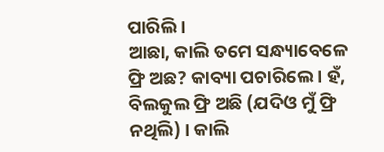ପାରିଲି ।
ଆଛା, କାଲି ତମେ ସନ୍ଧ୍ୟାବେଳେ ଫ୍ରି ଅଛ? କାବ୍ୟା ପଚାରିଲେ । ହଁ, ବିଲକୁଲ ଫ୍ରି ଅଛି (ଯଦିଓ ମୁଁ ଫ୍ରି ନଥିଲି) । କାଲି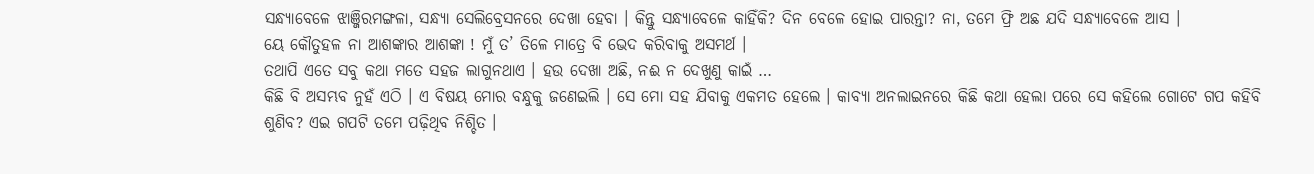ସନ୍ଧ୍ୟାବେଳେ ଝାଞ୍ଜିରମଙ୍ଗଳା, ସନ୍ଧ୍ୟା ସେଲିବ୍ରେସନରେ ଦେଖା ହେବା । କିନ୍ତୁ ସନ୍ଧ୍ୟାବେଳେ କାହିଁକି? ଦିନ ବେଳେ ହୋଇ ପାରନ୍ତା? ନା, ତମେ ଫ୍ରି ଅଛ ଯଦି ସନ୍ଧ୍ୟାବେଳେ ଆସ ।
ୟେ କୌତୁହଳ ନା ଆଶଙ୍କାର ଆଶଙ୍କା ! ମୁଁ ତ’ ତିଳେ ମାତ୍ରେ ବି ଭେଦ କରିବାକୁ ଅସମର୍ଥ ।
ତଥାପି ଏତେ ସବୁ କଥା ମତେ ସହଜ ଲାଗୁନଥାଏ । ହଉ ଦେଖା ଅଛି, ନଈ ନ ଦେଖୁଣୁ କାଇଁ …
କିଛି ବି ଅସମ୍ଭବ ନୁହଁ ଏଠି । ଏ ବିଷୟ ମୋର ବନ୍ଧୁକୁ ଜଣେଇଲି । ସେ ମୋ ସହ ଯିବାକୁ ଏକମତ ହେଲେ । କାବ୍ୟା ଅନଲାଇନରେ କିଛି କଥା ହେଲା ପରେ ସେ କହିଲେ ଗୋଟେ ଗପ କହିବି ଶୁଣିବ? ଏଇ ଗପଟି ତମେ ପଢ଼ିଥିବ ନିଶ୍ଚିତ ।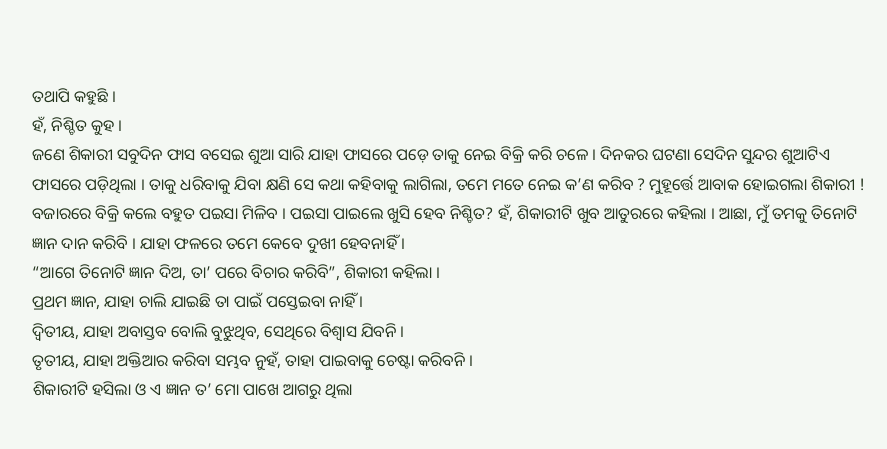ତଥାପି କହୁଛି ।
ହଁ, ନିଶ୍ଚିତ କୁହ ।
ଜଣେ ଶିକାରୀ ସବୁଦିନ ଫାସ ବସେଇ ଶୁଆ ସାରି ଯାହା ଫାସରେ ପଡ଼େ ତାକୁ ନେଇ ବିକ୍ରି କରି ଚଳେ । ଦିନକର ଘଟଣା ସେଦିନ ସୁନ୍ଦର ଶୁଆଟିଏ ଫାସରେ ପଡ଼ିଥିଲା । ତାକୁ ଧରିବାକୁ ଯିବା କ୍ଷଣି ସେ କଥା କହିବାକୁ ଲାଗିଲା, ତମେ ମତେ ନେଇ କ’ଣ କରିବ ? ମୁହୂର୍ତ୍ତେ ଆବାକ ହୋଇଗଲା ଶିକାରୀ ! ବଜାରରେ ବିକ୍ରି କଲେ ବହୁତ ପଇସା ମିଳିବ । ପଇସା ପାଇଲେ ଖୁସି ହେବ ନିଶ୍ଚିତ? ହଁ, ଶିକାରୀଟି ଖୁବ ଆତୁରରେ କହିଲା । ଆଛା, ମୁଁ ତମକୁ ତିନୋଟି ଜ୍ଞାନ ଦାନ କରିବି । ଯାହା ଫଳରେ ତମେ କେବେ ଦୁଖୀ ହେବନାହିଁ ।
“ଆଗେ ତିନୋଟି ଜ୍ଞାନ ଦିଅ, ତା’ ପରେ ବିଚାର କରିବି”, ଶିକାରୀ କହିଲା ।
ପ୍ରଥମ ଜ୍ଞାନ, ଯାହା ଚାଲି ଯାଇଛି ତା ପାଇଁ ପସ୍ତେଇବା ନାହିଁ ।
ଦ୍ୱିତୀୟ, ଯାହା ଅବାସ୍ତବ ବୋଲି ବୁଝୁଥିବ, ସେଥିରେ ବିଶ୍ୱାସ ଯିବନି ।
ତୃତୀୟ, ଯାହା ଅକ୍ତିଆର କରିବା ସମ୍ଭବ ନୁହଁ, ତାହା ପାଇବାକୁ ଚେଷ୍ଟା କରିବନି ।
ଶିକାରୀଟି ହସିଲା ଓ ଏ ଜ୍ଞାନ ତ’ ମୋ ପାଖେ ଆଗରୁ ଥିଲା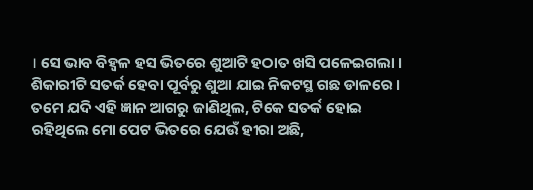। ସେ ଭାବ ବିହ୍ଵଳ ହସ ଭିତରେ ଶୁଆଟି ହଠାତ ଖସି ପଳେଇଗଲା । ଶିକାରୀଟି ସତର୍କ ହେବା ପୂର୍ବରୁ ଶୁଆ ଯାଇ ନିକଟସ୍ଥ ଗଛ ଡାଳରେ । ତମେ ଯଦି ଏହି ଜ୍ଞାନ ଆଗରୁ ଜାଣିଥିଲ, ଟିକେ ସତର୍କ ହୋଇ ରହିଥିଲେ ମୋ ପେଟ ଭିତରେ ଯେଉଁ ହୀରା ଅଛି,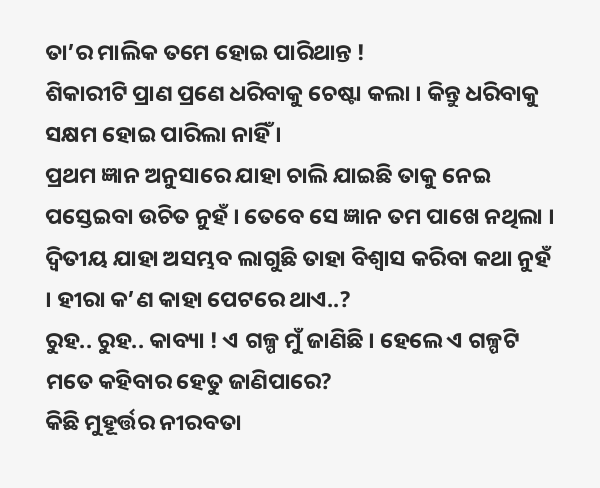ତା’ର ମାଲିକ ତମେ ହୋଇ ପାରିଥାନ୍ତ !
ଶିକାରୀଟି ପ୍ରାଣ ପ୍ରଣେ ଧରିବାକୁ ଚେଷ୍ଟା କଲା । କିନ୍ତୁ ଧରିବାକୁ ସକ୍ଷମ ହୋଇ ପାରିଲା ନାହିଁ ।
ପ୍ରଥମ ଜ୍ଞାନ ଅନୁସାରେ ଯାହା ଚାଲି ଯାଇଛି ତାକୁ ନେଇ ପସ୍ତେଇବା ଉଚିତ ନୁହଁ । ତେବେ ସେ ଜ୍ଞାନ ତମ ପାଖେ ନଥିଲା ।
ଦ୍ୱିତୀୟ ଯାହା ଅସମ୍ଭବ ଲାଗୁଛି ତାହା ବିଶ୍ୱାସ କରିବା କଥା ନୁହଁ । ହୀରା କ’ଣ କାହା ପେଟରେ ଥାଏ..?
ରୁହ.. ରୁହ.. କାବ୍ୟା ! ଏ ଗଳ୍ପ ମୁଁ ଜାଣିଛି । ହେଲେ ଏ ଗଳ୍ପଟି ମତେ କହିବାର ହେତୁ ଜାଣିପାରେ?
କିଛି ମୁହୂର୍ତ୍ତର ନୀରବତା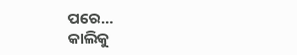ପରେ…
କାଲିକୁ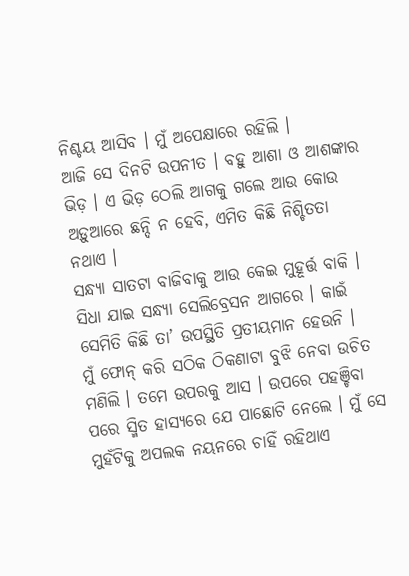ନିଶ୍ଚୟ ଆସିବ । ମୁଁ ଅପେକ୍ଷାରେ ରହିଲି ।
ଆଜି ସେ ଦିନଟି ଉପନୀତ । ବହୁ ଆଶା ଓ ଆଶଙ୍କାର ଭିଡ଼ । ଏ ଭିଡ଼ ଠେଲି ଆଗକୁ ଗଲେ ଆଉ କୋଉ ଅଡ଼ୁଆରେ ଛନ୍ଦି ନ ହେବି, ଏମିତ କିଛି ନିଶ୍ଚିତତା ନଥାଏ ।
ସନ୍ଧ୍ୟା ସାତଟା ବାଜିବାକୁ ଆଉ କେଇ ମୁହୂର୍ତ୍ତ ବାକି । ସିଧା ଯାଇ ସନ୍ଧ୍ୟା ସେଲିବ୍ରେସନ ଆଗରେ । କାଇଁ ସେମିତି କିଛି ତା’ ଉପସ୍ଥିତି ପ୍ରତୀୟମାନ ହେଉନି ।
ମୁଁ ଫୋନ୍ କରି ସଠିକ ଠିକଣାଟା ବୁଝି ନେବା ଉଚିତ ମଣିଲି । ତମେ ଉପରକୁ ଆସ । ଉପରେ ପହଞ୍ଚିବା ପରେ ସ୍ମିତ ହାସ୍ୟରେ ଯେ ପାଛୋଟି ନେଲେ । ମୁଁ ସେ ମୁହଁଟିକୁ ଅପଲକ ନୟନରେ ଚାହିଁ ରହିଥାଏ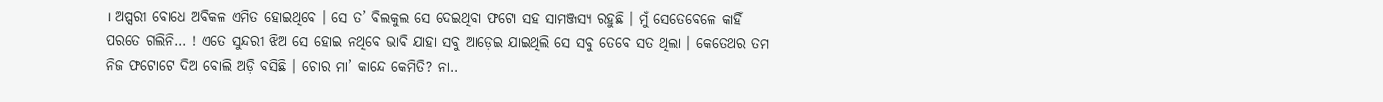। ଅପ୍ସରୀ ବୋଧେ ଅବିକଳ ଏମିତ ହୋଇଥିବେ । ସେ ତ’ ବିଲକୁଲ ସେ ଦେଇଥିବା ଫଟୋ ସହ ସାମଞ୍ଜସ୍ୟ ରହୁଛି । ମୁଁ ସେତେବେଳେ କାହିଁ ପରତେ ଗଲିନି… ! ଏତେ ସୁନ୍ଦରୀ ଝିଅ ସେ ହୋଇ ନଥିବେ ଭାବି ଯାହା ସବୁ ଆଡ଼େଇ ଯାଇଥିଲି ସେ ସବୁ ତେବେ ସତ ଥିଲା । କେତେଥର ତମ ନିଜ ଫଟୋଟେ ଦିଅ ବୋଲି ଅଡ଼ି ବସିଛି । ଚୋର ମା’ କାନ୍ଦେ କେମିତି? ନା..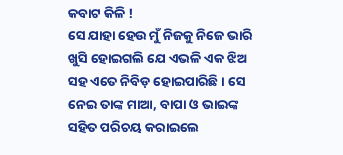କବାଟ କିଳି !
ସେ ଯାହା ହେଉ ମୁଁ ନିଜକୁ ନିଜେ ଭାରି ଖୁସି ହୋଇଗଲି ଯେ ଏଭଳି ଏକ ଝିଅ ସହ ଏତେ ନିବିଡ଼ ହୋଇପାରିଛି । ସେ ନେଇ ତାଙ୍କ ମାଆ, ବାପା ଓ ଭାଇଙ୍କ ସହିତ ପରିଚୟ କରାଇଲେ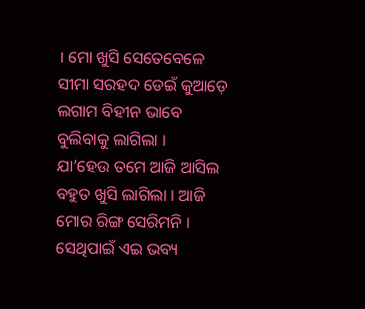। ମୋ ଖୁସି ସେତେବେଳେ ସୀମା ସରହଦ ଡେଇଁ କୁଆଡ଼େ ଲଗାମ ବିହୀନ ଭାବେ ବୁଲିବାକୁ ଲାଗିଲା ।
ଯା’ହେଉ ତମେ ଆଜି ଆସିଲ ବହୁତ ଖୁସି ଲାଗିଲା । ଆଜି ମୋର ରିଙ୍ଗ ସେରିମନି । ସେଥିପାଇଁ ଏଇ ଭବ୍ୟ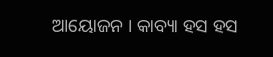ଆୟୋଜନ । କାବ୍ୟା ହସ ହସ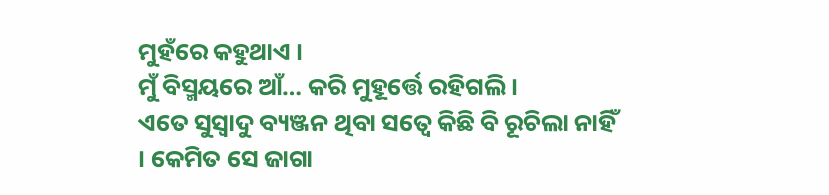ମୁହଁରେ କହୁଥାଏ ।
ମୁଁ ବିସ୍ମୟରେ ଆଁ… କରି ମୁହୂର୍ତ୍ତେ ରହିଗଲି ।
ଏତେ ସୁସ୍ୱାଦୁ ବ୍ୟଞ୍ଜନ ଥିବା ସତ୍ୱେ କିଛି ବି ରୂଚିଲା ନାହିଁ । କେମିତ ସେ ଜାଗା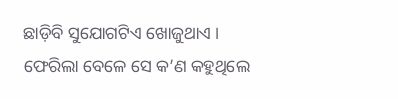ଛାଡ଼ିବି ସୁଯୋଗଟିଏ ଖୋଜୁଥାଏ । ଫେରିଲା ବେଳେ ସେ କ’ଣ କହୁଥିଲେ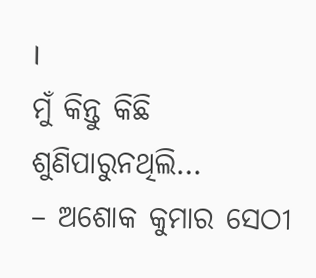।
ମୁଁ କିନ୍ତୁ କିଛି ଶୁଣିପାରୁନଥିଲି…
– ଅଶୋକ କୁମାର ସେଠୀ